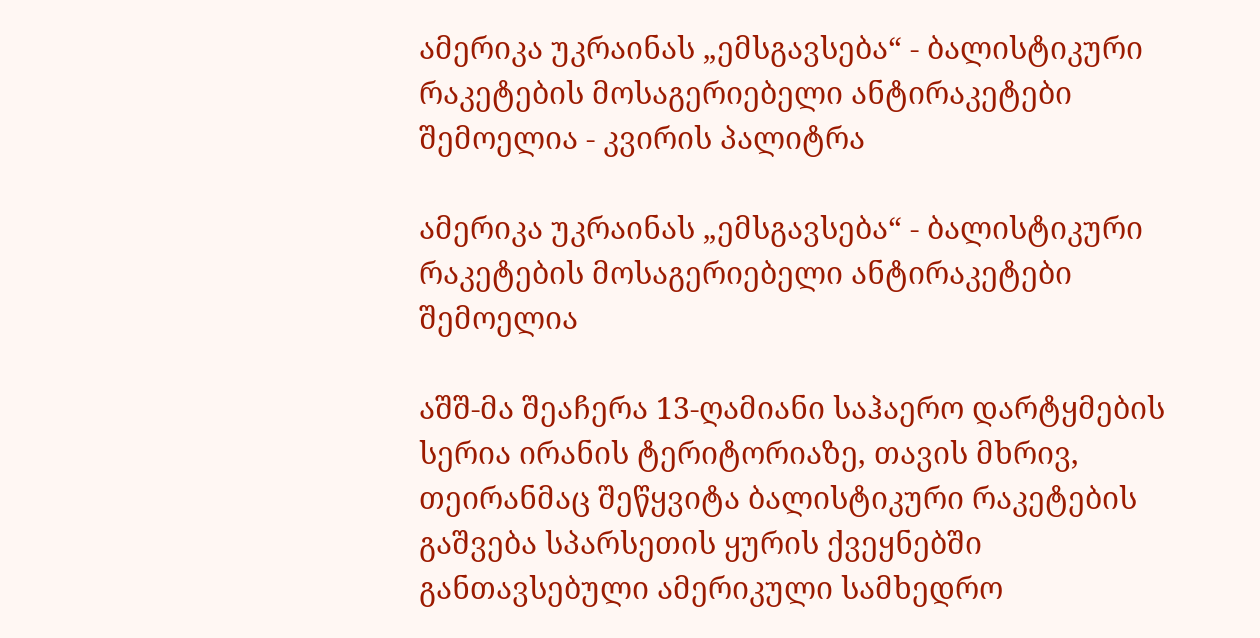ამერიკა უკრაინას „ემსგავსება“ - ბალისტიკური რაკეტების მოსაგერიებელი ანტირაკეტები შემოელია - კვირის პალიტრა

ამერიკა უკრაინას „ემსგავსება“ - ბალისტიკური რაკეტების მოსაგერიებელი ანტირაკეტები შემოელია

აშშ-მა შეაჩერა 13-ღამიანი საჰაერო დარტყმების სერია ირანის ტერიტორიაზე, თავის მხრივ, თეირანმაც შეწყვიტა ბალისტიკური რაკეტების გაშვება სპარსეთის ყურის ქვეყნებში განთავსებული ამერიკული სამხედრო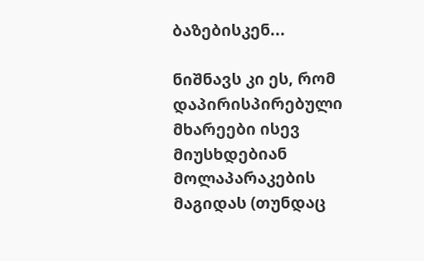ბაზებისკენ...

ნიშნავს კი ეს, რომ დაპირისპირებული მხარეები ისევ მიუსხდებიან მოლაპარაკების მაგიდას (თუნდაც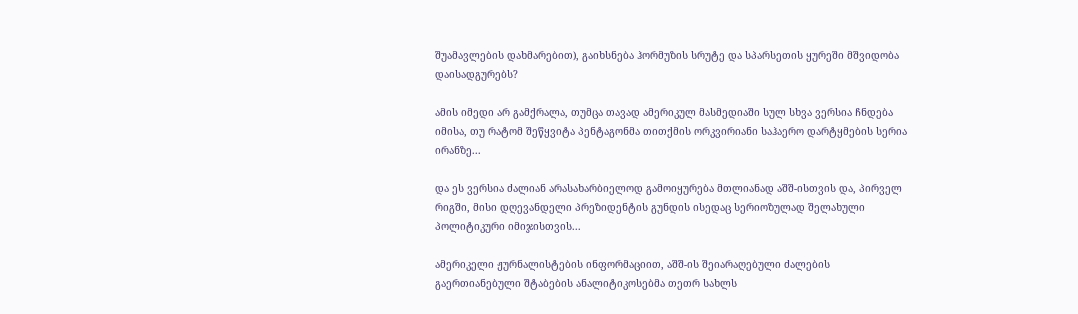შუამავლების დახმარებით), გაიხსნება ჰორმუზის სრუტე და სპარსეთის ყურეში მშვიდობა დაისადგურებს?

ამის იმედი არ გამქრალა, თუმცა თავად ამერიკულ მასმედიაში სულ სხვა ვერსია ჩნდება იმისა, თუ რატომ შეწყვიტა პენტაგონმა თითქმის ორკვირიანი საჰაერო დარტყმების სერია ირანზე...

და ეს ვერსია ძალიან არასახარბიელოდ გამოიყურება მთლიანად აშშ-ისთვის და, პირველ რიგში, მისი დღევანდელი პრეზიდენტის გუნდის ისედაც სერიოზულად შელახული პოლიტიკური იმიჯისთვის...

ამერიკელი ჟურნალისტების ინფორმაციით, აშშ-ის შეიარაღებული ძალების გაერთიანებული შტაბების ანალიტიკოსებმა თეთრ სახლს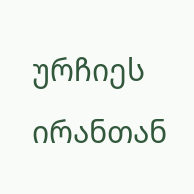ურჩიეს ირანთან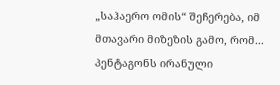„საჰაერო ომის“ შეჩერება, იმ მთავარი მიზეზის გამო, რომ... პენტაგონს ირანული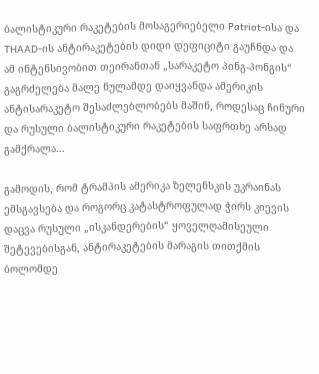ბალისტიკური რაკეტების მოსაგერიებელი Patriot-ისა და THAAD-ის ანტირაკეტების დიდი დეფიციტი გაუჩნდა და ამ ინტენსივობით თეირანთან „სარაკეტო პინგ-პონგის“ გაგრძელება მალე ნულამდე დაიყვანდა ამერიკის ანტისარაკეტო შესაძლებლობებს მაშინ, როდესაც ჩინური და რუსული ბალისტიკური რაკეტების საფრთხე არსად გამქრალა...

გამოდის, რომ ტრამპის ამერიკა ზელენსკის უკრაინას ემსგავსება და როგორც კატასტროფულად ჭირს კიევის დაცვა რუსული „ისკანდერების“ ყოველღამისეული შეტევებისგან, ანტირაკეტების მარაგის თითქმის ბოლომდე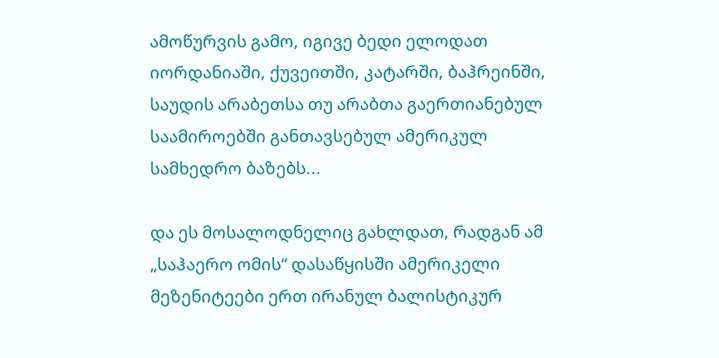ამოწურვის გამო, იგივე ბედი ელოდათ იორდანიაში, ქუვეითში, კატარში, ბაჰრეინში, საუდის არაბეთსა თუ არაბთა გაერთიანებულ საამიროებში განთავსებულ ამერიკულ სამხედრო ბაზებს...

და ეს მოსალოდნელიც გახლდათ, რადგან ამ „საჰაერო ომის“ დასაწყისში ამერიკელი მეზენიტეები ერთ ირანულ ბალისტიკურ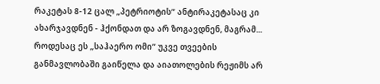რაკეტას 8-12 ცალ „პეტრიოტის“ ანტირაკეტასაც კი ახარჯავდნენ - ჰქონდათ და არ ზოგავდნენ, მაგრამ... როდესაც ეს „საჰაერო ომი“ უკვე თვეების განმავლობაში გაიწელა და აიათოლების რეჟიმს არ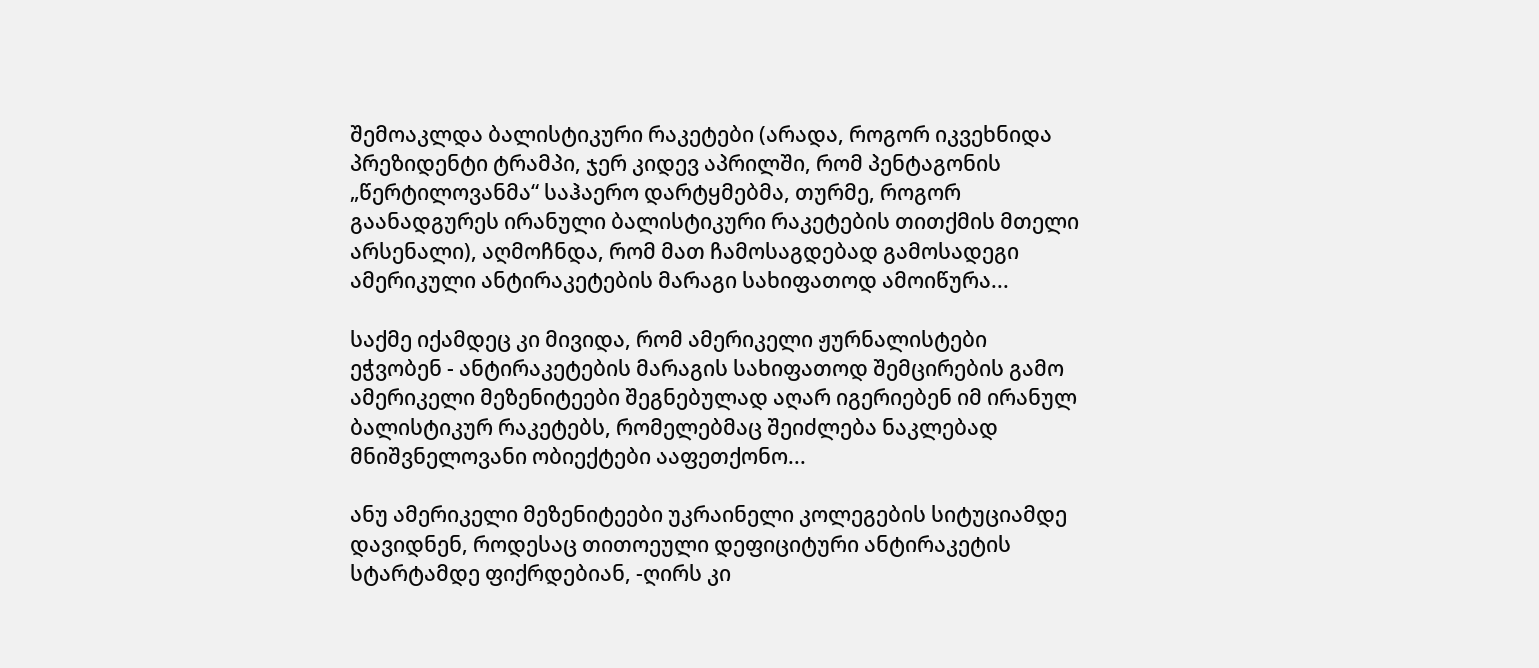შემოაკლდა ბალისტიკური რაკეტები (არადა, როგორ იკვეხნიდა პრეზიდენტი ტრამპი, ჯერ კიდევ აპრილში, რომ პენტაგონის „წერტილოვანმა“ საჰაერო დარტყმებმა, თურმე, როგორ გაანადგურეს ირანული ბალისტიკური რაკეტების თითქმის მთელი არსენალი), აღმოჩნდა, რომ მათ ჩამოსაგდებად გამოსადეგი ამერიკული ანტირაკეტების მარაგი სახიფათოდ ამოიწურა...

საქმე იქამდეც კი მივიდა, რომ ამერიკელი ჟურნალისტები ეჭვობენ - ანტირაკეტების მარაგის სახიფათოდ შემცირების გამო ამერიკელი მეზენიტეები შეგნებულად აღარ იგერიებენ იმ ირანულ ბალისტიკურ რაკეტებს, რომელებმაც შეიძლება ნაკლებად მნიშვნელოვანი ობიექტები ააფეთქონო...

ანუ ამერიკელი მეზენიტეები უკრაინელი კოლეგების სიტუციამდე დავიდნენ, როდესაც თითოეული დეფიციტური ანტირაკეტის სტარტამდე ფიქრდებიან, -ღირს კი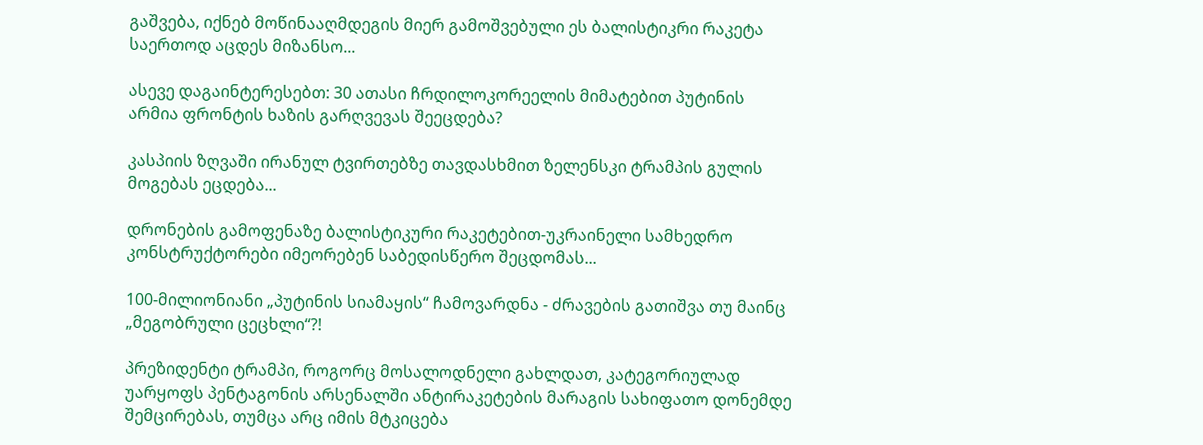გაშვება, იქნებ მოწინააღმდეგის მიერ გამოშვებული ეს ბალისტიკრი რაკეტა საერთოდ აცდეს მიზანსო...

ასევე დაგაინტერესებთ: 30 ათასი ჩრდილოკორეელის მიმატებით პუტინის არმია ფრონტის ხაზის გარღვევას შეეცდება?

კასპიის ზღვაში ირანულ ტვირთებზე თავდასხმით ზელენსკი ტრამპის გულის მოგებას ეცდება...

დრონების გამოფენაზე ბალისტიკური რაკეტებით-უკრაინელი სამხედრო კონსტრუქტორები იმეორებენ საბედისწერო შეცდომას...

100-მილიონიანი „პუტინის სიამაყის“ ჩამოვარდნა - ძრავების გათიშვა თუ მაინც „მეგობრული ცეცხლი“?!

პრეზიდენტი ტრამპი, როგორც მოსალოდნელი გახლდათ, კატეგორიულად უარყოფს პენტაგონის არსენალში ანტირაკეტების მარაგის სახიფათო დონემდე შემცირებას, თუმცა არც იმის მტკიცება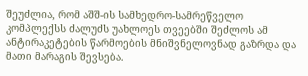შეუძლია, რომ აშშ-ის სამხედრო-სამრეწველო კომპლექსს ძალუძს უახლოეს თვეებში შეძლოს ამ ანტირაკეტების წარმოების მნიშვნელოვნად გაზრდა და მათი მარაგის შევსება.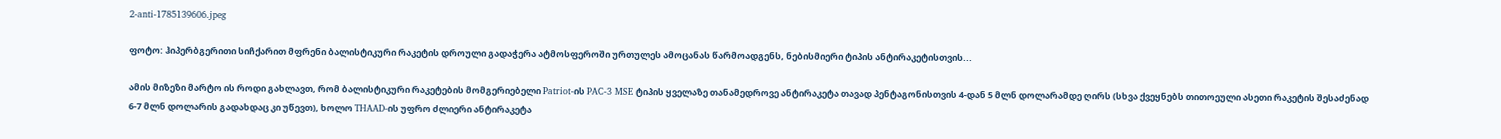2-anti-1785139606.jpeg

ფოტო: ჰიპერბგერითი სიჩქარით მფრენი ბალისტიკური რაკეტის დროული გადაჭერა ატმოსფეროში ურთულეს ამოცანას წარმოადგენს, ნებისმიერი ტიპის ანტირაკეტისთვის...

ამის მიზეზი მარტო ის როდი გახლავთ, რომ ბალისტიკური რაკეტების მომგერიებელი Patriot-ის PAC-3 MSE ტიპის ყველაზე თანამედროვე ანტირაკეტა თავად პენტაგონისთვის 4-დან 5 მლნ დოლარამდე ღირს (სხვა ქვეყნებს თითოეული ასეთი რაკეტის შესაძენად 6-7 მლნ დოლარის გადახდაც კი უწევთ), ხოლო THAAD-ის უფრო ძლიერი ანტირაკეტა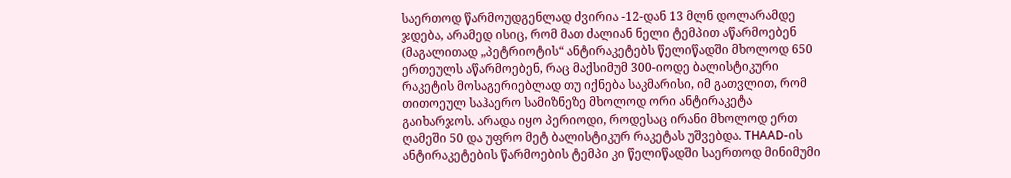საერთოდ წარმოუდგენლად ძვირია -12-დან 13 მლნ დოლარამდე ჯდება, არამედ ისიც, რომ მათ ძალიან ნელი ტემპით აწარმოებენ (მაგალითად „პეტრიოტის“ ანტირაკეტებს წელიწადში მხოლოდ 650 ერთეულს აწარმოებენ, რაც მაქსიმუმ 300-იოდე ბალისტიკური რაკეტის მოსაგერიებლად თუ იქნება საკმარისი, იმ გათვლით, რომ თითოეულ საჰაერო სამიზნეზე მხოლოდ ორი ანტირაკეტა გაიხარჯოს. არადა იყო პერიოდი, როდესაც ირანი მხოლოდ ერთ ღამეში 50 და უფრო მეტ ბალისტიკურ რაკეტას უშვებდა. THAAD-ის ანტირაკეტების წარმოების ტემპი კი წელიწადში საერთოდ მინიმუმი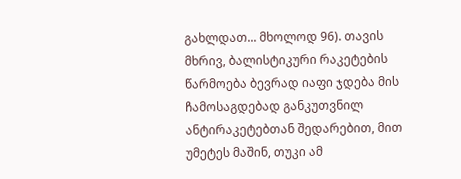გახლდათ... მხოლოდ 96). თავის მხრივ, ბალისტიკური რაკეტების წარმოება ბევრად იაფი ჯდება მის ჩამოსაგდებად განკუთვნილ ანტირაკეტებთან შედარებით, მით უმეტეს მაშინ, თუკი ამ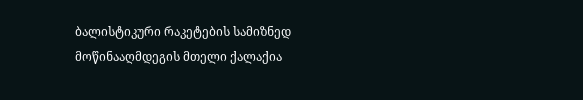ბალისტიკური რაკეტების სამიზნედ მოწინააღმდეგის მთელი ქალაქია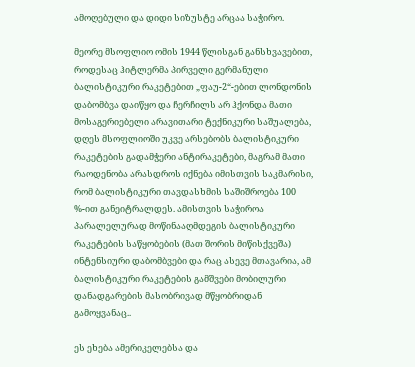ამოღებული და დიდი სიზუსტე არცაა საჭირო.

მეორე მსოფლიო ომის 1944 წლისგან განსხვავებით, როდესაც ჰიტლერმა პირველი გერმანული ბალისტიკური რაკეტებით „ფაუ-2“-ებით ლონდონის დაბომბვა დაიწყო და ჩერჩილს არ ჰქონდა მათი მოსაგერიებელი არავითარი ტექნიკური საშუალება, დღეს მსოფლიოში უკვე არსებობს ბალისტიკური რაკეტების გადამჭერი ანტირაკეტები, მაგრამ მათი რაოდენობა არასდროს იქნება იმისთვის საკმარისი, რომ ბალისტიკური თავდასხმის საშიშროება 100 %-ით განეიტრალდეს. ამისთვის საჭიროა პარალელურად მოწინააღმდეგის ბალისტიკური რაკეტების საწყობების (მათ შორის მიწისქვეშა) ინტენსიური დაბომბვები და რაც ასევე მთავარია, ამ ბალისტიკური რაკეტების გამშვები მობილური დანადგარების მასობრივად მწყობრიდან გამოყვანაც..

ეს ეხება ამერიკელებსა და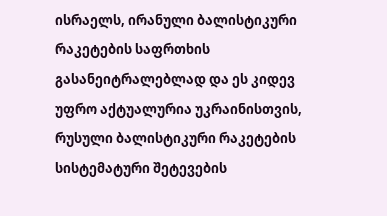ისრაელს, ირანული ბალისტიკური რაკეტების საფრთხის გასანეიტრალებლად და ეს კიდევ უფრო აქტუალურია უკრაინისთვის, რუსული ბალისტიკური რაკეტების სისტემატური შეტევების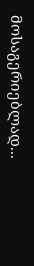მოსაგერიებლად...